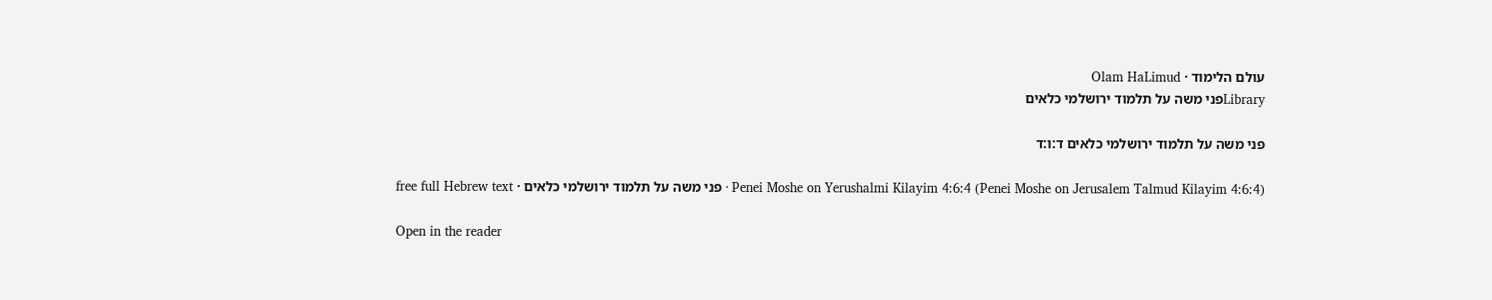עולם הלימוד · Olam HaLimud
Libraryפני משה על תלמוד ירושלמי כלאים

פני משה על תלמוד ירושלמי כלאים ד:ו:ד

Penei Moshe on Yerushalmi Kilayim 4:6:4 (Penei Moshe on Jerusalem Talmud Kilayim 4:6:4) · פני משה על תלמוד ירושלמי כלאים · free full Hebrew text

Open in the reader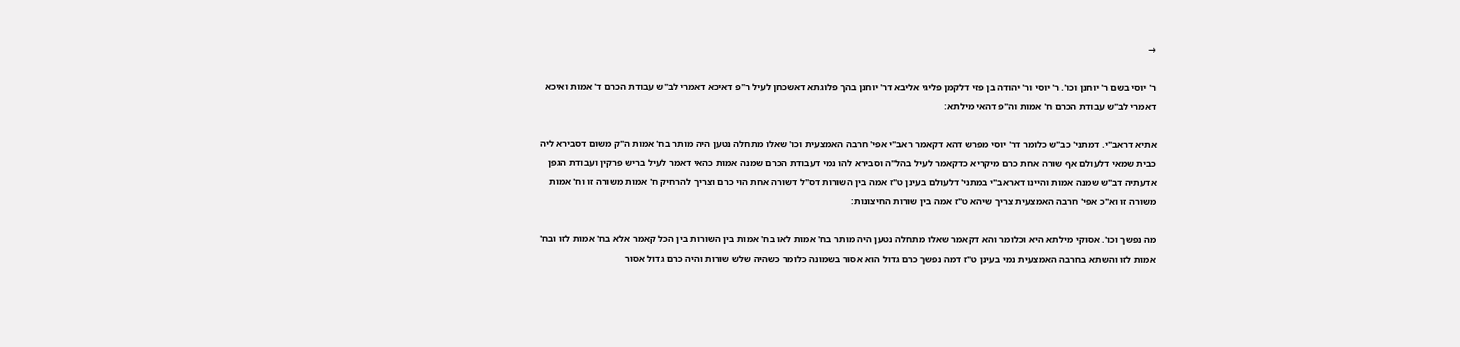→

ר' יוסי בשם ר' יוחנן וכו'. ר' יוסי ור' יהודה בן פזי דלקמן פליגי אליבא דר' יוחנן בהך פלוגתא דאשכחן לעיל ר"פ דאיכא דאמרי לב"ש עבודת הכרם ד' אמות ואיכא דאמרי לב"ש עבודת הכרם ח' אמות וה"פ דהאי מילתא:

אתיא דראב"י. דמתני' כב"ש כלומר דר' יוסי מפרש דהא דקאמר ראב"י אפי' חרבה האמצעית וכו' שאלו מתחלה נטען היה מותר בח' אמות ה"ק משום דסבירא ליה כבית שמאי דלעולם אף שורה אחת כרם מיקריא כדקאמר לעיל בהל"ה וסבירא להו נמי דעבודת הכרם שמנה אמות כהאי דאמר לעיל בריש פרקין ועבודת הגפן אדעתיה דב"ש שמנה אמות והיינו דאראב"י במתני' דלעולם בעינן ט"ז אמה בין השורות דס"ל דשורה אחת הוי כרם וצריך להרחיק ח' אמות משורה זו וח' אמות משורה זו וא"כ אפי' חרבה האמצעית צריך שיהא ט"ז אמה בין שורות החיצונות:

מה נפשך וכו'. אסוקי מילתא היא וכלומר והא דקאמר שאלו מתחלה נטען היה מותר בח' אמות לאו בח' אמות בין השורות בין הכל קאמר אלא בח' אמות לזו ובח' אמות לזו והשתא בחרבה האמצעית נמי בעינן ט"ז דמה נפשך כרם גדול הוא אסור בשמונה כלומר כשהיה שלש שורות והיה כרם גדול אסור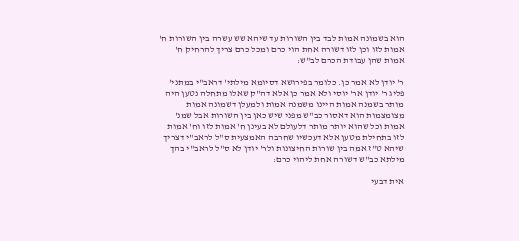הוא בשמונה אמות לבד בין השורות עד שיהא שש עשרה בין השורות ח' אמות לזו וכן לזו דשורה אחת הוי כרם ומכל כרם צריך להרחיק ח' אמות שהן עבודת הכרם לב"ש:

ר' יודן לא אמר כן. כלומר בפירושא דסיומא מילתי' דראב"י במתני' פליג ר' יודן אר' יוסי ולא אמר כן אלא דה"ק שאלו מתחלה נטען היה מותר בשמנה אמות היינו משמנה אמות ולמעלן דשמונה אמות מצומצמות הוא דאסור כב"ש מפני שיש כאן בין השורות אבל שמנ' אמות וכל שהוא יותר מותר דלעולם לא בעינן ח' אמות לזו וח' אמות לזו בתחילת מטען אלא דעכשיו שחרבה האמצעית ס"ל לראב"י דצריך שיהא ט"ז אמה בין שורות החיצונות ולר' יודן לא ס"ל לראב"י בהך מילתא כב"ש דשורה אחת ליהוי כרם:

אית דבעי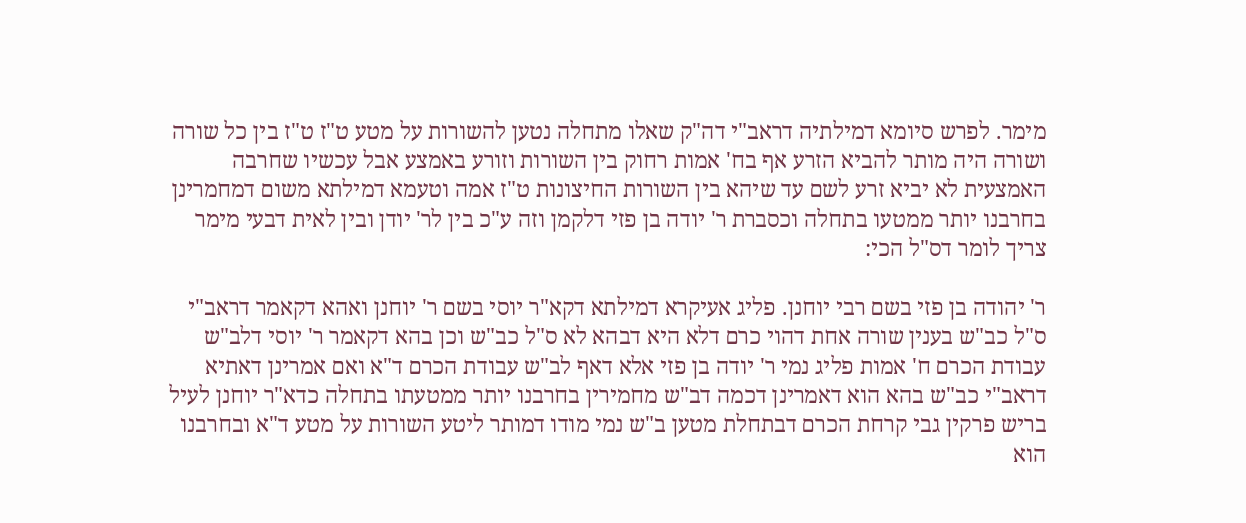מימר. לפרש סיומא דמילתיה דראב"י דה"ק שאלו מתחלה נטען להשורות על מטע ט"ז ט"ז בין כל שורה ושורה היה מותר להביא הזרע אף בח' אמות רחוק בין השורות וזורע באמצע אבל עכשיו שחרבה האמצעית לא יביא זרע לשם עד שיהא בין השורות החיצונות ט"ז אמה וטעמא דמילתא משום דמחמרינן בחרבנו יותר ממטעו בתחלה וכסברת ר' יודה בן פזי דלקמן וזה ע"כ בין לר' יודן ובין לאית דבעי מימר צריך לומר דס"ל הכי:

ר' יהודה בן פזי בשם רבי יוחנן. פליג אעיקרא דמילתא דקא"ר יוסי בשם ר' יוחנן ואהא דקאמר דראב"י ס"ל כב"ש בענין שורה אחת דהוי כרם דלא היא דבהא לא ס"ל כב"ש וכן בהא דקאמר ר' יוסי דלב"ש עבודת הכרם ח' אמות פליג נמי ר' יודה בן פזי אלא דאף לב"ש עבודת הכרם ד"א ואם אמרינן דאתיא דראב"י כב"ש בהא הוא דאמרינן דכמה דב"ש מחמירין בחרבנו יותר ממטעתו בתחלה כדא"ר יוחנן לעיל בריש פרקין גבי קרחת הכרם דבתחלת מטען ב"ש נמי מודו דמותר ליטע השורות על מטע ד"א ובחרבנו הוא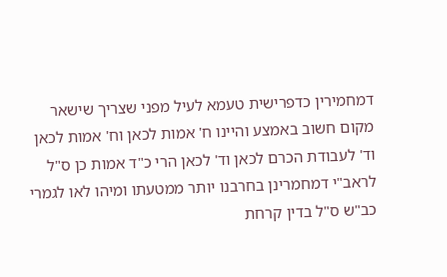דמחמירין כדפרישית טעמא לעיל מפני שצריך שישאר מקום חשוב באמצע והיינו ח' אמות לכאן וח' אמות לכאן וד' לעבודת הכרם לכאן וד' לכאן הרי כ"ד אמות כן ס"ל לראב"י דמחמרינן בחרבנו יותר ממטעתו ומיהו לאו לגמרי כב"ש ס"ל בדין קרחת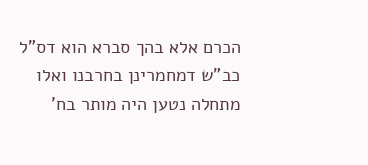הכרם אלא בהך סברא הוא דס"ל כב"ש דמחמרינן בחרבנו ואלו מתחלה נטען היה מותר בח'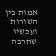אמות בין השורות ועכשיו שחרבה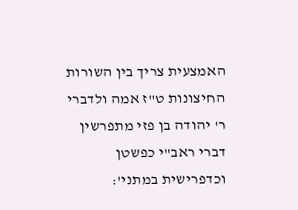האמצעית צריך בין השורות החיצונות ט"ז אמה ולדברי ר' יהודה בן פזי מתפרשין דברי ראב"י כפשטן וכדפרישית במתני':